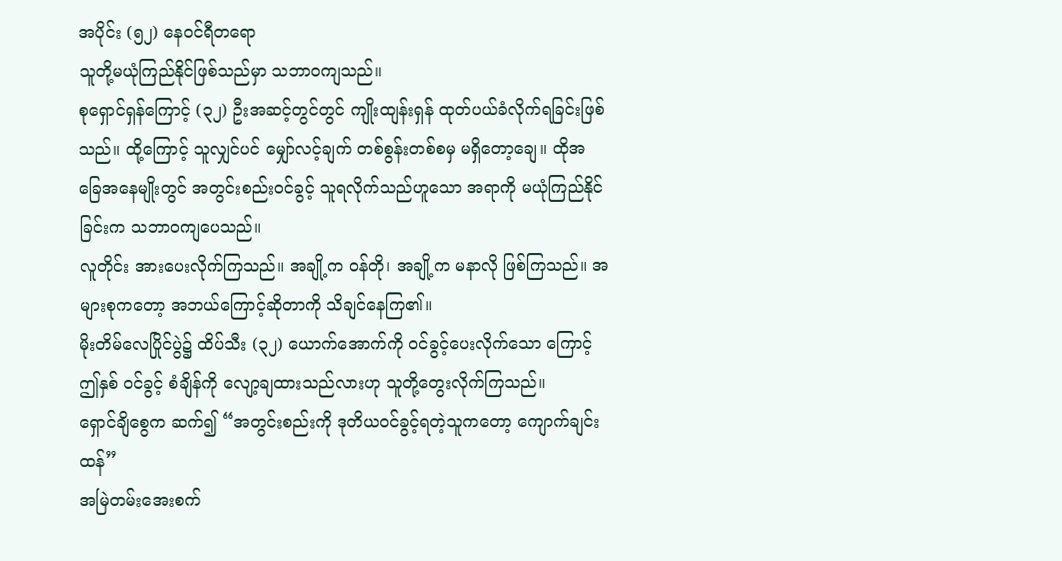အပိုင်း (၅၂) နေ၀င်ရီတရော
သူတို့မယုံကြည်နိုင်ဖြစ်သည်မှာ သဘာ၀ကျသည်။
စုရှောင်ရှန်ကြောင့် (၃၂) ဦးအဆင့်တွင်တွင် ကျိုးထျန်းရှန် ထုတ်ပယ်ခံလိုက်ရခြင်းဖြစ်သည်။ ထို့ကြောင့် သူလျှင်ပင် မျှော်လင့်ချက် တစ်စွန်းတစ်စမှ မရှိတော့ချေ။ ထိုအခြေအနေမျိုးတွင် အတွင်းစည်း၀င်ခွင့် သူရလိုက်သည်ဟူသော အရာကို မယုံကြည်နိုင်ခြင်းက သဘာ၀ကျပေသည်။
လူတိုင်း အားပေးလိုက်ကြသည်။ အချို့က ၀န်တို၊ အချို့က မနာလို ဖြစ်ကြသည်။ အများစုကတော့ အဘယ်ကြောင့်ဆိုတာကို သိချင်နေကြ၏။
မိုးတိမ်လေပြိုင်ပွဲ၌ ထိပ်သီး (၃၂) ယောက်အောက်ကို ၀င်ခွင့်ပေးလိုက်သော ကြောင့် ဤနှစ် ၀င်ခွင့် စံချိန်ကို လျော့ချထားသည်လားဟု သူတို့တွေးလိုက်ကြသည်။
ရှောင်ချိစွေက ဆက်၍ “အတွင်းစည်းကို ဒုတိယ၀င်ခွင့်ရတဲ့သူကတော့ ကျောက်ချင်းထန်”
အမြဲတမ်းအေးစက်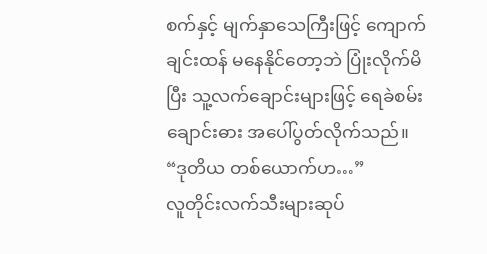စက်နှင့် မျက်နှာသေကြီးဖြင့် ကျောက်ချင်းထန် မနေနိုင်တော့ဘဲ ပြုံးလိုက်မိပြီး သူ့လက်ချောင်းများဖြင့် ရေခဲစမ်းချောင်းဓား အပေါ်ပွတ်လိုက်သည်။
“ဒုတိယ တစ်ယောက်ဟ…”
လူတိုင်းလက်သီးများဆုပ်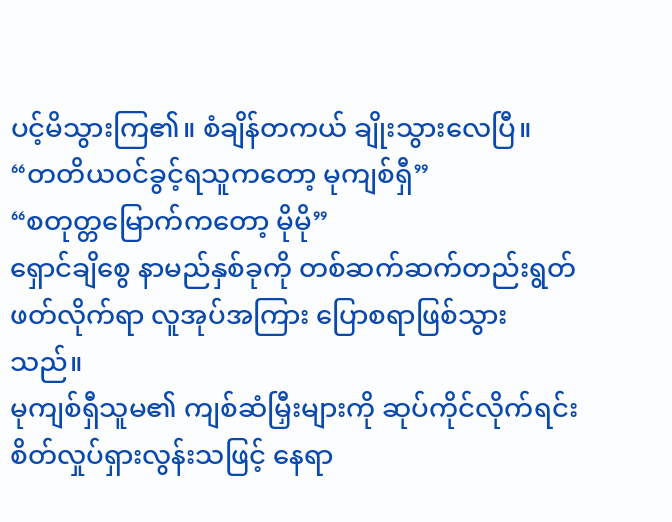ပင့်မိသွားကြ၏။ စံချိန်တကယ် ချိုးသွားလေပြီ။
“တတိယ၀င်ခွင့်ရသူကတော့ မုကျစ်ရှီ”
“စတုတ္တမြောက်ကတော့ မိုမို”
ရှောင်ချိစွေ နာမည်နှစ်ခုကို တစ်ဆက်ဆက်တည်းရွတ်ဖတ်လိုက်ရာ လူအုပ်အကြား ပြောစရာဖြစ်သွားသည်။
မုကျစ်ရှီသူမ၏ ကျစ်ဆံမြှီးများကို ဆုပ်ကိုင်လိုက်ရင်း စိတ်လှုပ်ရှားလွန်းသဖြင့် နေရာ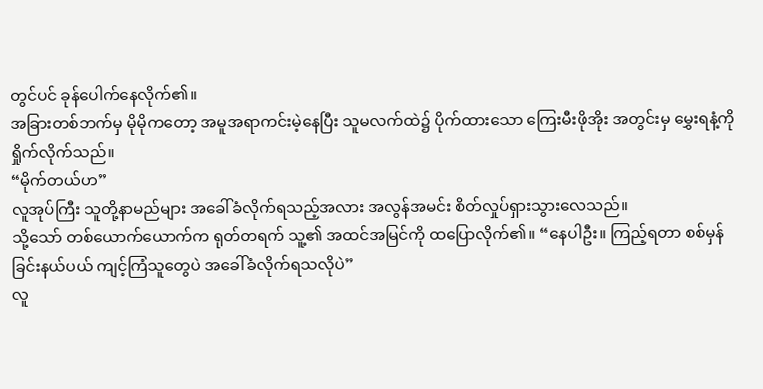တွင်ပင် ခုန်ပေါက်နေလိုက်၏။
အခြားတစ်ဘက်မှ မိုမိုကတော့ အမူအရာကင်းမဲ့နေပြီး သူမလက်ထဲ၌ ပိုက်ထားသော ကြေးမီးဖိုအိုး အတွင်းမှ မွှေးရနံ့ကို ရှိုက်လိုက်သည်။
“မိုက်တယ်ဟ”
လူအုပ်ကြီး သူတို့နာမည်များ အခေါ်ခံလိုက်ရသည့်အလား အလွန်အမင်း စိတ်လှုပ်ရှားသွားလေသည်။
သို့သော် တစ်ယောက်ယောက်က ရုတ်တရက် သူ့၏ အထင်အမြင်ကို ထပြောလိုက်၏။ “နေပါဦး။ ကြည့်ရတာ စစ်မှန်ခြင်းနယ်ပယ် ကျင့်ကြံသူတွေပဲ အခေါ်ခံလိုက်ရသလိုပဲ”
လူ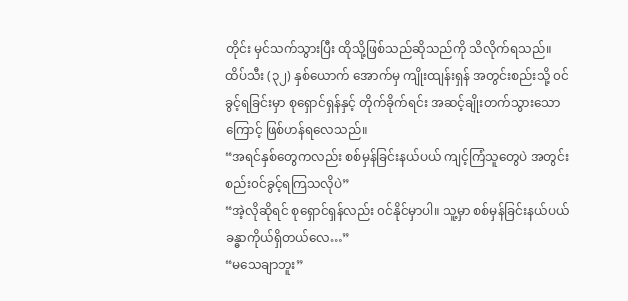တိုင်း မှင်သက်သွားပြီး ထိုသို့ဖြစ်သည်ဆိုသည်ကို သိလိုက်ရသည်။
ထိပ်သီး (၃၂) နှစ်ယောက် အောက်မှ ကျိုးထျန်းရှန် အတွင်းစည်းသို့ ၀င်ခွင့်ရခြင်းမှာ စုရှောင်ရှန်နှင့် တိုက်ခိုက်ရင်း အဆင့်ချိုးတက်သွားသောကြောင့် ဖြစ်ဟန်ရလေသည်။
“အရင်နှစ်တွေကလည်း စစ်မှန်ခြင်းနယ်ပယ် ကျင့်ကြံသူတွေပဲ အတွင်းစည်း၀င်ခွင့်ရကြသလိုပဲ”
“အဲ့လိုဆိုရင် စုရှောင်ရှန်လည်း ၀င်နိုင်မှာပါ။ သူ့မှာ စစ်မှန်ခြင်းနယ်ပယ် ခန္ဓာကိုယ်ရှိတယ်လေ…”
“မသေချာဘူး”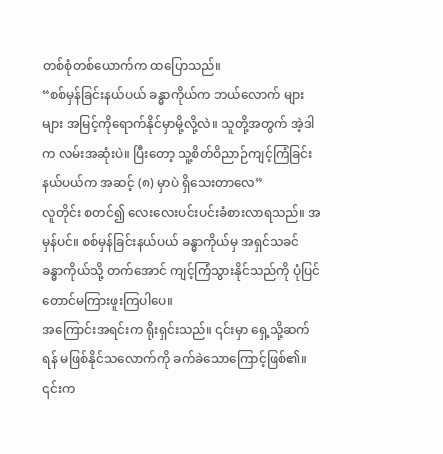တစ်စုံတစ်ယောက်က ထပြောသည်။
“စစ်မှန်ခြင်းနယ်ပယ် ခန္ဓာကိုယ်က ဘယ်လောက် များများ အမြင့်ကိုရောက်နိုင်မှာမို့လို့လဲ။ သူတို့အတွက် အဲ့ဒါက လမ်းအဆုံးပဲ။ ပြီးတော့ သူ့စိတ်ဝိညာဉ်ကျင့်ကြံခြင်းနယ်ပယ်က အဆင့် (၈) မှာပဲ ရှိသေးတာလေ”
လူတိုင်း စတင်၍ လေးလေးပင်းပင်းခံစားလာရသည်။ အမှန်ပင်။ စစ်မှန်ခြင်းနယ်ပယ် ခန္ဓာကိုယ်မှ အရှင်သခင် ခန္ဓာကိုယ်သို့ တက်အောင် ကျင့်ကြံသွားနိုင်သည်ကို ပုံပြင်တောင်မကြားဖူးကြပါပေ။
အကြောင်းအရင်းက ရိုးရှင်းသည်။ ၎င်းမှာ ရှေ့သို့ဆက်ရန် မဖြစ်နိုင်သလောက်ကို ခက်ခဲသောကြောင့်ဖြစ်၏။
၎င်းက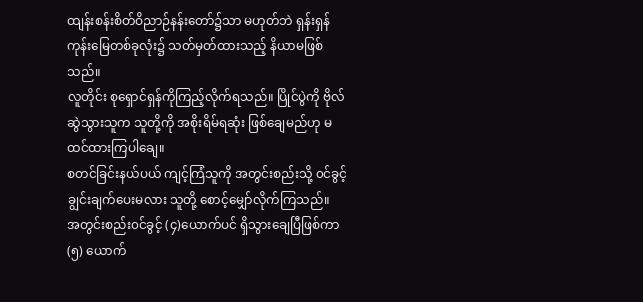ထျန်းစန်းစိတ်ဝိညာဉ်နန်းတော်၌သာ မဟုတ်ဘဲ ရှန်းရှန် ကုန်းမြေတစ်ခုလုံး၌ သတ်မှတ်ထားသည့် နိယာမဖြစ်သည်။
လူတိုင်း စုရှောင်ရှန်ကိုကြည့်လိုက်ရသည်။ ပြိုင်ပွဲကို ဗိုလ်ဆွဲသွားသူက သူတို့ကို အစိုးရိမ်ရဆုံး ဖြစ်ချေမည်ဟု မထင်ထားကြပါချေ။
စတင်ခြင်းနယ်ပယ် ကျင့်ကြံသူကို အတွင်းစည်းသို့ ၀င်ခွင့် ချွင်းချက်ပေးမလား သူတို့ စောင့်မျှော်လိုက်ကြသည်။
အတွင်းစည်း၀င်ခွင့် (၄)ယောက်ပင် ရှိသွားချေပြီဖြစ်ကာ (၅) ယောက်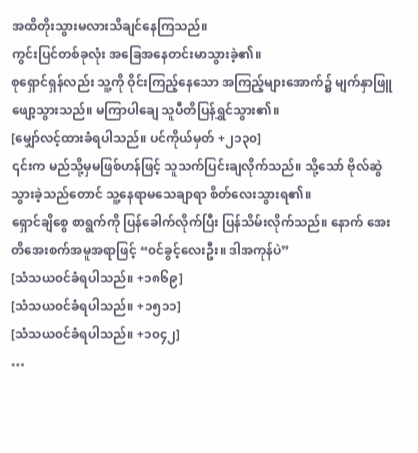အထိတိုးသွားမလားသိချင်နေကြသည်။
ကွင်းပြင်တစ်ခုလုံး အခြေအနေတင်းမာသွားခဲ့၏။
စုရှောင်ရှန်လည်း သူ့ကို ဝိုင်းကြည့်နေသော အကြည့်များအောက်၌ မျက်နှာဖြူဖျော့သွားသည်။ မကြာပါချေ သူပီတိပြန်ရွှင်သွား၏။
[မျှော်လင့်ထားခံရပါသည်။ ပင်ကိုယ်မှတ် +၂၁၃၀]
၎င်းက မည်သို့မှမဖြစ်ဟန်ဖြင့် သူသက်ပြင်းချလိုက်သည်။ သို့သော် ဗိုလ်ဆွဲသွားခဲ့သည်တောင် သူ့နေရာမသေချာရာ စိတ်လေးသွားရ၏။
ရှောင်ချိစွေ စာရွက်ကို ပြန်ခေါက်လိုက်ပြီး ပြန်သိမ်းလိုက်သည်။ နောက် အေးတိအေးစက်အမူအရာဖြင့် “၀င်ခွင့်လေးဦး။ ဒါအကုန်ပဲ”
[သံသယ၀င်ခံရပါသည်။ +၁၈၆၉]
[သံသယ၀င်ခံရပါသည်။ +၁၅၁၁]
[သံသယ၀င်ခံရပါသည်။ +၁၀၄၂]
…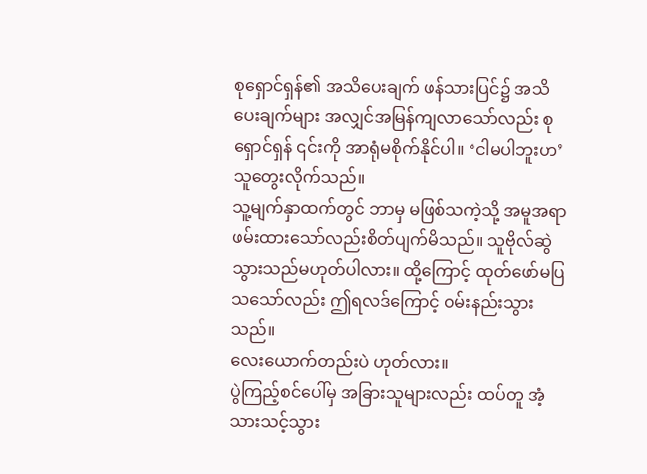စုရှောင်ရှန်၏ အသိပေးချက် ဖန်သားပြင်၌ အသိပေးချက်များ အလျှင်အမြန်ကျလာသော်လည်း စုရှောင်ရှန် ၎င်းကို အာရုံမစိုက်နိုင်ပါ။ ‘ငါမပါဘူးဟ’ သူတွေးလိုက်သည်။
သူ့မျက်နှာထက်တွင် ဘာမှ မဖြစ်သကဲ့သို့ အမူအရာဖမ်းထားသော်လည်းစိတ်ပျက်မိသည်။ သူဗိုလ်ဆွဲသွားသည်မဟုတ်ပါလား။ ထို့ကြောင့် ထုတ်ဖော်မပြသသော်လည်း ဤရလဒ်ကြောင့် ၀မ်းနည်းသွားသည်။
လေးယောက်တည်းပဲ ဟုတ်လား။
ပွဲကြည့်စင်ပေါ်မှ အခြားသူများလည်း ထပ်တူ အံ့သားသင့်သွား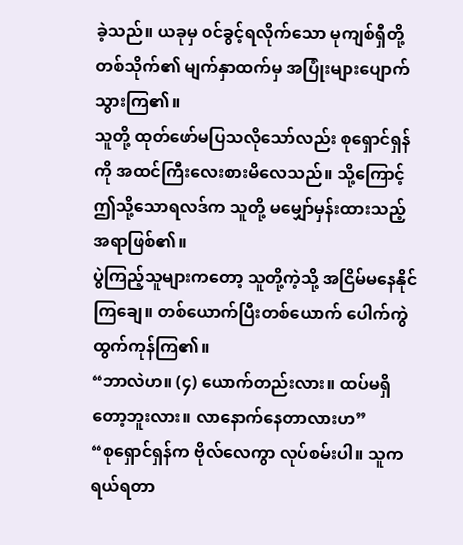ခဲ့သည်။ ယခုမှ ၀င်ခွင့်ရလိုက်သော မုကျစ်ရှီတို့တစ်သိုက်၏ မျက်နှာထက်မှ အပြုံးများပျောက်သွားကြ၏။
သူတို့ ထုတ်ဖော်မပြသလိုသော်လည်း စုရှောင်ရှန်ကို အထင်ကြီးလေးစားမိလေသည်။ သို့ကြောင့် ဤသို့သောရလဒ်က သူတို့ မမျှော်မှန်းထားသည့် အရာဖြစ်၏။
ပွဲကြည့်သူများကတော့ သူတို့ကဲ့သို့ အငြိမ်မနေနိုင်ကြချေ။ တစ်ယောက်ပြီးတစ်ယောက် ပေါက်ကွဲထွက်ကုန်ကြ၏။
“ဘာလဲဟ။ (၄) ယောက်တည်းလား။ ထပ်မရှိတော့ဘူးလား။ လာနောက်နေတာလားဟ”
“စုရှောင်ရှန်က ဗိုလ်လေကွာ လုပ်စမ်းပါ။ သူက ရယ်ရတာ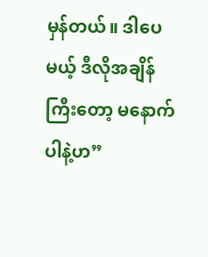မှန်တယ်။ ဒါပေမယ့် ဒီလိုအချိန်ကြီးတော့ မနောက်ပါနဲ့ဟ”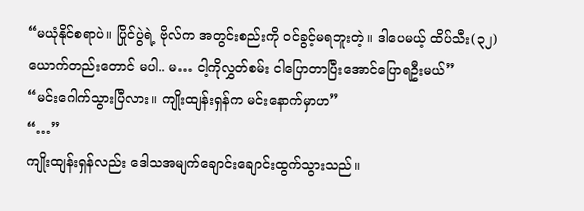“မယုံနိုင်စရာပဲ။ ပြိုင်ပွဲရဲ့ ဗိုလ်က အတွင်းစည်းကို ၀င်ခွင့်မရဘူးတဲ့။ ဒါပေမယ့် ထိပ်သီး(၃၂) ယောက်တည်းတောင် မပါ.. မ… ငါ့ကိုလွှတ်စမ်း ငါပြောတာပြီးအောင်ပြောရဦးမယ်”
“မင်းဂေါက်သွားပြီလား။ ကျိုးထျန်းရှန်က မင်းနောက်မှာဟ”
“…”
ကျိုးထျန်းရှန်လည်း ဒေါသအမျက်ချောင်းချောင်းထွက်သွားသည်။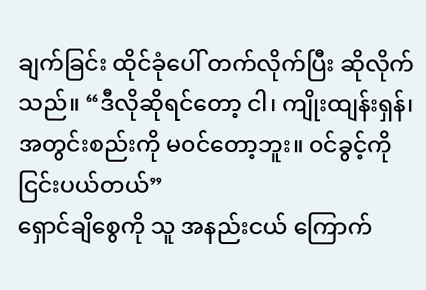ချက်ခြင်း ထိုင်ခုံပေါ် တက်လိုက်ပြီး ဆိုလိုက်သည်။ “ဒီလိုဆိုရင်တော့ ငါ၊ ကျိုးထျန်းရှန်၊ အတွင်းစည်းကို မ၀င်တော့ဘူး။ ၀င်ခွင့်ကို ငြင်းပယ်တယ်”
ရှောင်ချိစွေကို သူ အနည်းငယ် ကြောက်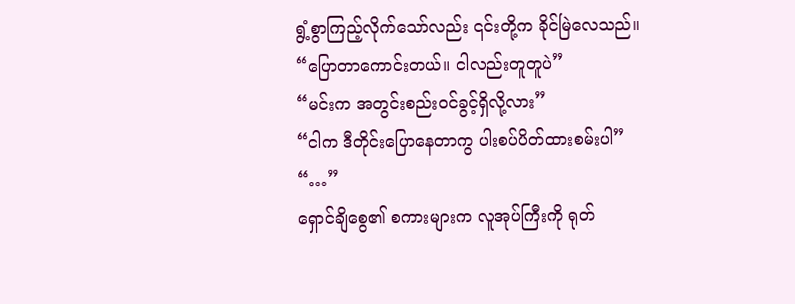ရွံ့စွာကြည့်လိုက်သော်လည်း ၎င်းတို့က ခိုင်မြဲလေသည်။
“ပြောတာကောင်းတယ်။ ငါလည်းတူတူပဲ”
“မင်းက အတွင်းစည်း၀င်ခွင့်ရှိလို့လား”
“ငါက ဒီတိုင်းပြောနေတာကွ ပါးစပ်ပိတ်ထားစမ်းပါ”
“…”
ရှောင်ချိစွေ၏ စကားများက လူအုပ်ကြီးကို ရုတ်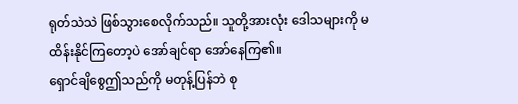ရုတ်သဲသဲ ဖြစ်သွားစေလိုက်သည်။ သူတို့အားလုံး ဒေါသများကို မထိန်းနိုင်ကြတော့ပဲ အော်ချင်ရာ အော်နေကြ၏။
ရှောင်ချိစွေဤသည်ကို မတုန့်ပြန်ဘဲ စု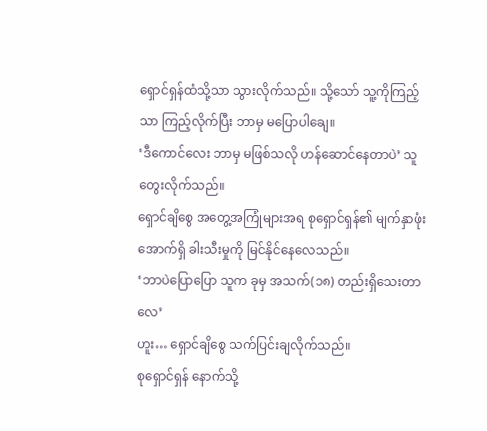ရှောင်ရှန်ထံသို့သာ သွားလိုက်သည်။ သို့သော် သူ့ကိုကြည့်သာ ကြည့်လိုက်ပြီး ဘာမှ မပြောပါချေ။
‘ဒီကောင်လေး ဘာမှ မဖြစ်သလို ဟန်ဆောင်နေတာပဲ’ သူတွေးလိုက်သည်။
ရှောင်ချိစွေ အတွေ့အကြုံများအရ စုရှောင်ရှန်၏ မျက်နှာဖုံးအောက်ရှိ ခါးသီးမှုကို မြင်နိုင်နေလေသည်။
‘ဘာပဲပြောပြော သူက ခုမှ အသက်(၁၈) တည်းရှိသေးတာလေ’
ဟူး… ရှောင်ချိစွေ သက်ပြင်းချလိုက်သည်။
စုရှောင်ရှန် နောက်သို့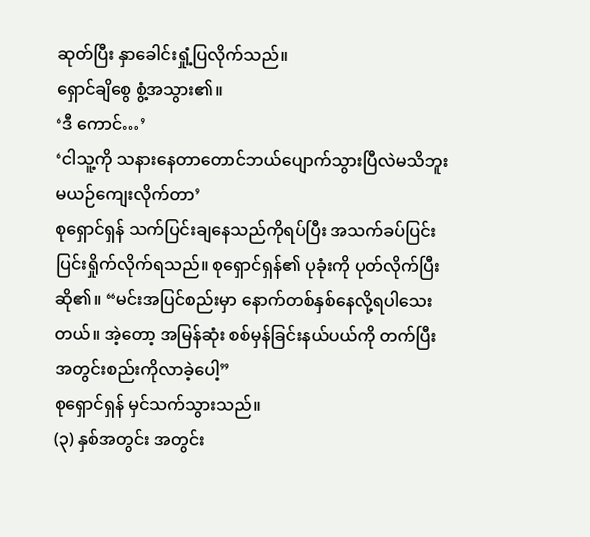ဆုတ်ပြီး နှာခေါင်းရှုံ့ပြလိုက်သည်။
ရှောင်ချိစွေ စွံ့အသွား၏။
‘ဒီ ကောင်…’
‘ငါသူ့ကို သနားနေတာတောင်ဘယ်ပျောက်သွားပြီလဲမသိဘူး မယဉ်ကျေးလိုက်တာ’
စုရှောင်ရှန် သက်ပြင်းချနေသည်ကိုရပ်ပြီး အသက်ခပ်ပြင်းပြင်းရှိုက်လိုက်ရသည်။ စုရှောင်ရှန်၏ ပုခုံးကို ပုတ်လိုက်ပြီး ဆို၏။ “မင်းအပြင်စည်းမှာ နောက်တစ်နှစ်နေလို့ရပါသေးတယ်။ အဲ့တော့ အမြန်ဆုံး စစ်မှန်ခြင်းနယ်ပယ်ကို တက်ပြီး အတွင်းစည်းကိုလာခဲ့ပေါ့”
စုရှောင်ရှန် မှင်သက်သွားသည်။
(၃) နှစ်အတွင်း အတွင်း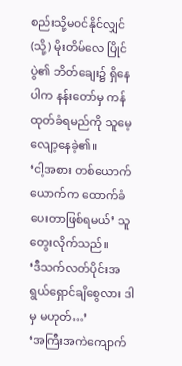စည်းသို့မ၀င်နိုင်လျှင် (သို့) မိုးတိမ်လေ ပြိုင်ပွဲ၏ ဘိတ်ချေး၌ ရှိနေပါက နန်းတော်မှ ကန်ထုတ်ခံရမည်ကို သူမေ့လျော့နေခဲ့၏။
‘ငါ့အစား တစ်ယောက်ယောက်က ထောက်ခံပေးတာဖြစ်ရမယ်’ သူတွေးလိုက်သည်။
‘ဒီသက်လတ်ပိုင်းအရွယ်ရှောင်ချိစွေလား ဒါမှ မဟုတ်…’
‘အကြီးအကဲကျောက်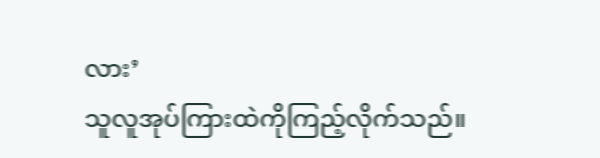လား’
သူလူအုပ်ကြားထဲကိုကြည့်လိုက်သည်။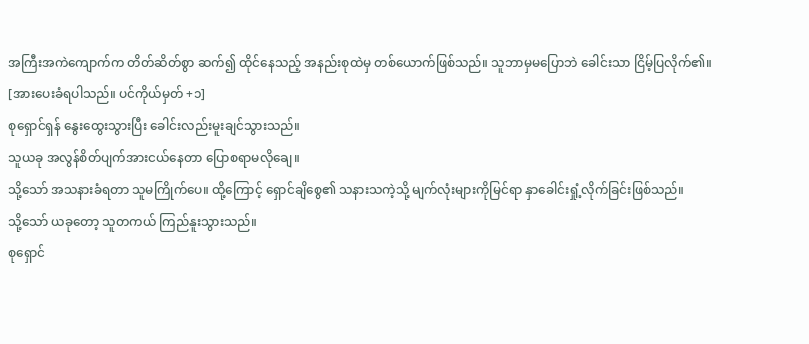အကြီးအကဲကျောက်က တိတ်ဆိတ်စွာ ဆက်၍ ထိုင်နေသည့် အနည်းစုထဲမှ တစ်ယောက်ဖြစ်သည်။ သူဘာမှမပြောဘဲ ခေါင်းသာ ငြိမ့်ပြလိုက်၏။
[အားပေးခံရပါသည်။ ပင်ကိုယ်မှတ် +၁]
စုရှောင်ရှန် နွေးထွေးသွားပြီး ခေါင်းလည်းမူးချင်သွားသည်။
သူယခု အလွန်စိတ်ပျက်အားငယ်နေတာ ပြောစရာမလိုချေ။
သို့သော် အသနားခံရတာ သူမကြိုက်ပေ။ ထို့ကြောင့် ရှောင်ချိစွေ၏ သနားသကဲ့သို့ မျက်လုံးများကိုမြင်ရာ နှာခေါင်းရှုံ့လိုက်ခြင်းဖြစ်သည်။
သို့သော် ယခုတော့ သူတကယ် ကြည်နူးသွားသည်။
စုရှောင်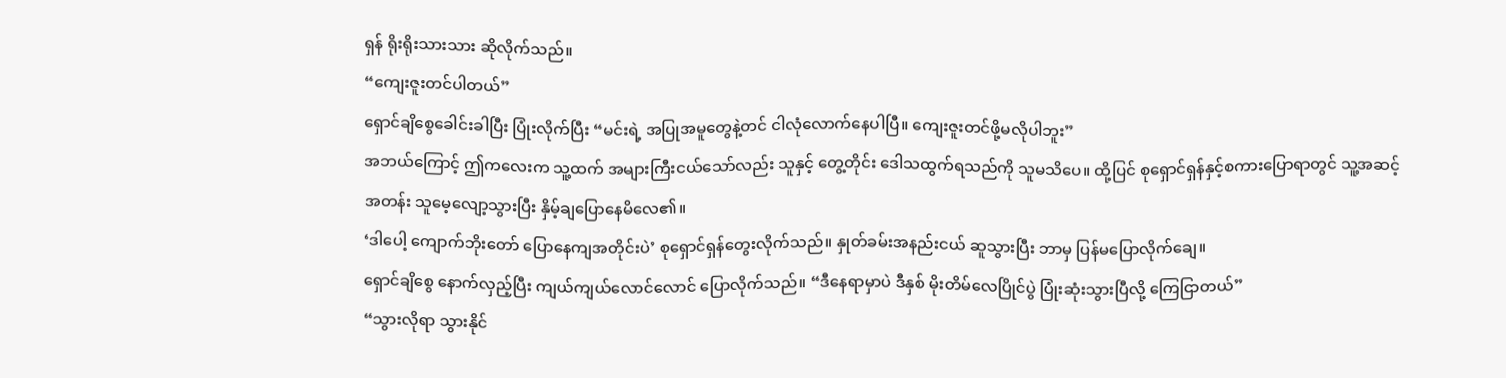ရှန် ရိုးရိုးသားသား ဆိုလိုက်သည်။
“ကျေးဇူးတင်ပါတယ်”
ရှောင်ချိစွေခေါင်းခါပြီး ပြုံးလိုက်ပြီး “မင်းရဲ့ အပြုအမူတွေနဲ့တင် ငါလုံလောက်နေပါပြီ။ ကျေးဇူးတင်ဖို့မလိုပါဘူး”
အဘယ်ကြောင့် ဤကလေးက သူ့ထက် အများကြီးငယ်သော်လည်း သူနှင့် တွေ့တိုင်း ဒေါသထွက်ရသည်ကို သူမသိပေ။ ထို့ပြင် စုရှောင်ရှန်နှင့်စကားပြောရာတွင် သူ့အဆင့်အတန်း သူမေ့လျော့သွားပြီး နှိမ့်ချပြောနေမိလေ၏။
‘ဒါပေါ့ ကျောက်ဘိုးတော် ပြောနေကျအတိုင်းပဲ’ စုရှောင်ရှန်တွေးလိုက်သည်။ နှုတ်ခမ်းအနည်းငယ် ဆူသွားပြီး ဘာမှ ပြန်မပြောလိုက်ချေ။
ရှောင်ချိစွေ နောက်လှည့်ပြီး ကျယ်ကျယ်လောင်လောင် ပြောလိုက်သည်။ “ဒီနေရာမှာပဲ ဒီနှစ် မိုးတိမ်လေပြိုင်ပွဲ ပြုံးဆုံးသွားပြီလို့ ကြေငြာတယ်”
“သွားလိုရာ သွားနိုင်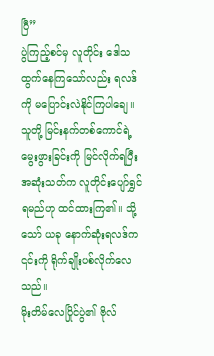ပြီ”
ပွဲကြည့်စင်မှ လူတိုင်း ဒေါသထွက်နေကြသော်လည်း ရလဒ်ကို မပြောင်းလဲနိုင်ကြပါချေ။
သူတို့ မြင်းနက်တစ်ကောင်ရဲ့ မွေးဖွားခြင်းကို မြင်လိုက်ရပြီး အဆုံးသတ်က လူတိုင်းပျော်ရွှင်ရမည်ဟု ထင်ထားကြ၏။ သို့သော် ယခု နောက်ဆုံးရလဒ်က ၎င်းကို ရိုက်ချိုးပစ်လိုက်လေသည်။
မိုးတိမ်လေပြိုင်ပွဲ၏ ဗိုလ်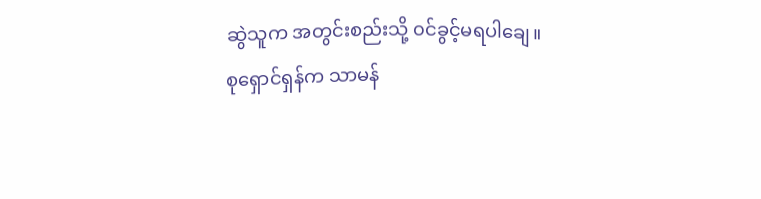ဆွဲသူက အတွင်းစည်းသို့ ၀င်ခွင့်မရပါချေ။
စုရှောင်ရှန်က သာမန်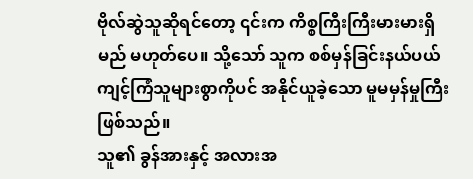ဗိုလ်ဆွဲသူဆိုရင်တော့ ၎င်းက ကိစ္စကြီးကြီးမားမားရှိမည် မဟုတ်ပေ။ သို့သော် သူက စစ်မှန်ခြင်းနယ်ပယ် ကျင့်ကြံသူများစွာကိုပင် အနိုင်ယူခဲ့သော မူမမှန်မှုကြီးဖြစ်သည်။
သူ၏ ခွန်အားနှင့် အလားအ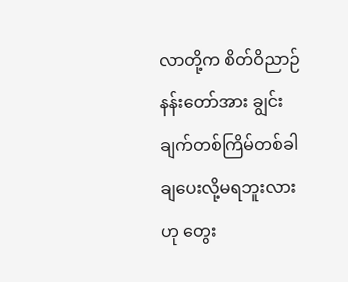လာတို့က စိတ်ဝိညာဉ်နန်းတော်အား ချွင်းချက်တစ်ကြိမ်တစ်ခါ ချပေးလို့မရဘူးလားဟု တွေး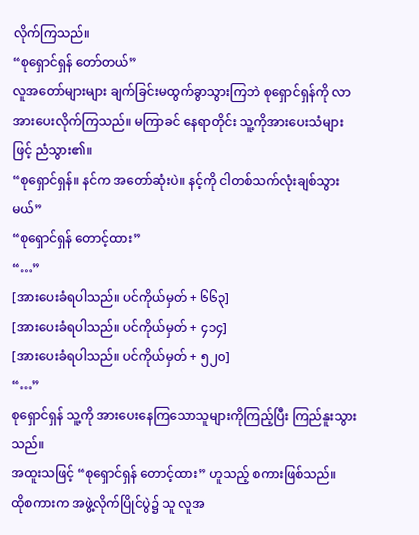လိုက်ကြသည်။
“စုရှောင်ရှန် တော်တယ်”
လူအတော်များများ ချက်ခြင်းမထွက်ခွာသွားကြဘဲ စုရှောင်ရှန်ကို လာအားပေးလိုက်ကြသည်။ မကြာခင် နေရာတိုင်း သူ့ကိုအားပေးသံများဖြင့် ညံသွား၏။
“စုရှောင်ရှန်။ နင်က အတော်ဆုံးပဲ။ နင့်ကို ငါတစ်သက်လုံးချစ်သွားမယ်”
“စုရှောင်ရှန် တောင့်ထား”
“…”
[အားပေးခံရပါသည်။ ပင်ကိုယ်မှတ် + ၆၆၃]
[အားပေးခံရပါသည်။ ပင်ကိုယ်မှတ် + ၄၁၄]
[အားပေးခံရပါသည်။ ပင်ကိုယ်မှတ် + ၅၂၀]
“…”
စုရှောင်ရှန် သူ့ကို အားပေးနေကြသောသူများကိုကြည့်ပြီး ကြည်နူးသွားသည်။
အထူးသဖြင့် “စုရှောင်ရှန် တောင့်ထား” ဟူသည့် စကားဖြစ်သည်။
ထိုစကားက အဖွဲ့လိုက်ပြိုင်ပွဲ၌ သူ လူအ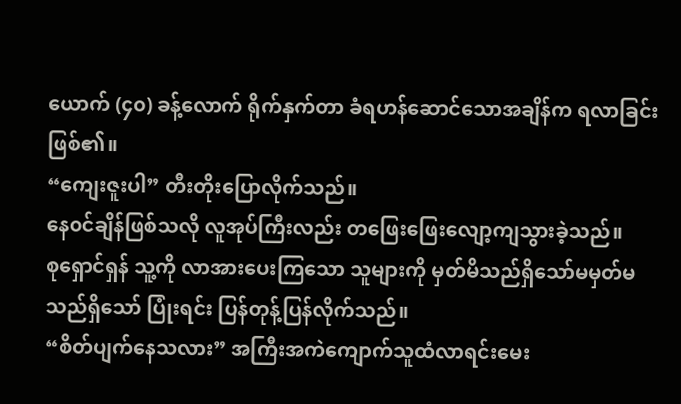ယောက် (၄၀) ခန့်လောက် ရိုက်နှက်တာ ခံရဟန်ဆောင်သောအချိန်က ရလာခြင်းဖြစ်၏။
“ကျေးဇူးပါ” တီးတိုးပြောလိုက်သည်။
နေ၀င်ချိန်ဖြစ်သလို လူအုပ်ကြီးလည်း တဖြေးဖြေးလျော့ကျသွားခဲ့သည်။
စုရှောင်ရှန် သူ့ကို လာအားပေးကြသော သူများကို မှတ်မိသည်ရှိသော်မမှတ်မသည်ရှိသော် ပြုံးရင်း ပြန်တုန့်ပြန်လိုက်သည်။
“စိတ်ပျက်နေသလား” အကြီးအကဲကျောက်သူထံလာရင်းမေး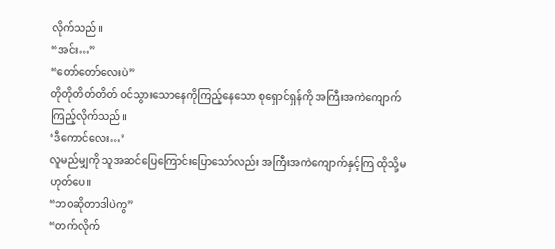လိုက်သည်။
“အင်း…”
“တော်တော်လေးပဲ”
တိုတိုတိတ်တိတ် ၀င်သွားသောနေကိုကြည့်နေသော စုရှောင်ရှန်ကို အကြီးအကဲကျောက်ကြည့်လိုက်သည်။
‘ဒီကောင်လေး…’
လူမည်မျှကို သူအဆင်ပြေကြောင်းပြောသော်လည်း အကြီးအကဲကျောက်နှင့်ကြ ထိုသို့မဟုတ်ပေ။
“ဘ၀ဆိုတာဒါပဲကွ”
“တက်လိုက်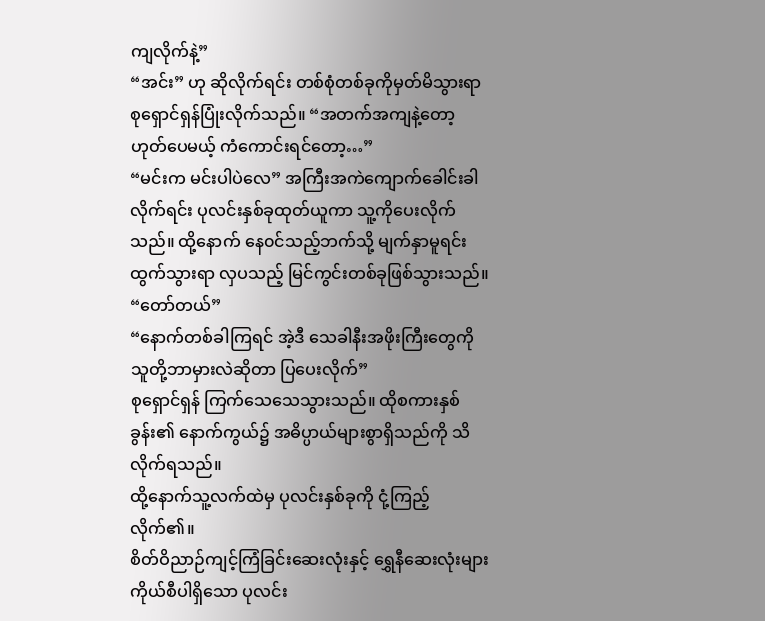ကျလိုက်နဲ့”
“အင်း” ဟု ဆိုလိုက်ရင်း တစ်စုံတစ်ခုကိုမှတ်မိသွားရာ စုရှောင်ရှန်ပြုံးလိုက်သည်။ “အတက်အကျနဲ့တော့ ဟုတ်ပေမယ့် ကံကောင်းရင်တော့…”
“မင်းက မင်းပါပဲလေ” အကြီးအကဲကျောက်ခေါင်းခါလိုက်ရင်း ပုလင်းနှစ်ခုထုတ်ယူကာ သူ့ကိုပေးလိုက်သည်။ ထို့နောက် နေ၀င်သည့်ဘက်သို့ မျက်နှာမူရင်းထွက်သွားရာ လှပသည့် မြင်ကွင်းတစ်ခုဖြစ်သွားသည်။
“တော်တယ်”
“နောက်တစ်ခါကြရင် အဲ့ဒီ သေခါနီးအဖိုးကြီးတွေကို သူတို့ဘာမှားလဲဆိုတာ ပြပေးလိုက်”
စုရှောင်ရှန် ကြက်သေသေသွားသည်။ ထိုစကားနှစ်ခွန်း၏ နောက်ကွယ်၌ အဓိပ္ပာယ်များစွာရှိသည်ကို သိလိုက်ရသည်။
ထို့နောက်သူ့လက်ထဲမှ ပုလင်းနှစ်ခုကို ငုံ့ကြည့်လိုက်၏။
စိတ်ဝိညာဉ်ကျင့်ကြံခြင်းဆေးလုံးနှင့် ရွှေနီဆေးလုံးများ ကိုယ်စီပါရှိသော ပုလင်း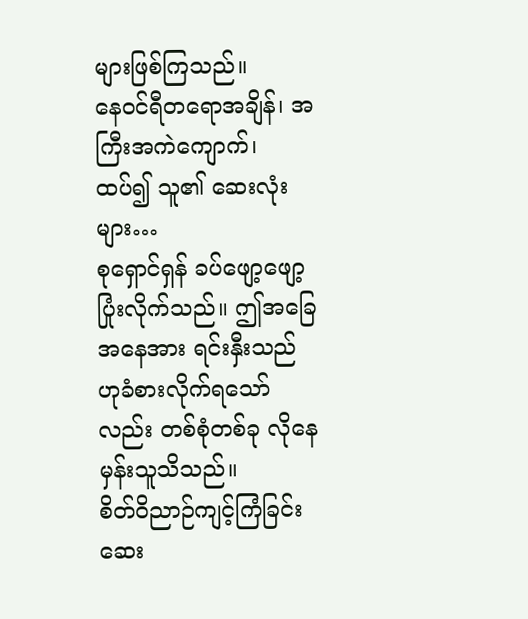များဖြစ်ကြသည်။
နေဝင်ရီတရောအချိန်၊ အကြီးအကဲကျောက်၊ ထပ်၍ သူ၏ ဆေးလုံးများ…
စုရှောင်ရှန် ခပ်ဖျော့ဖျော့ပြုံးလိုက်သည်။ ဤအခြေအနေအား ရင်းနှီးသည်ဟုခံစားလိုက်ရသော်လည်း တစ်စုံတစ်ခု လိုနေမှန်းသူသိသည်။
စိတ်ဝိညာဉ်ကျင့်ကြံခြင်းဆေး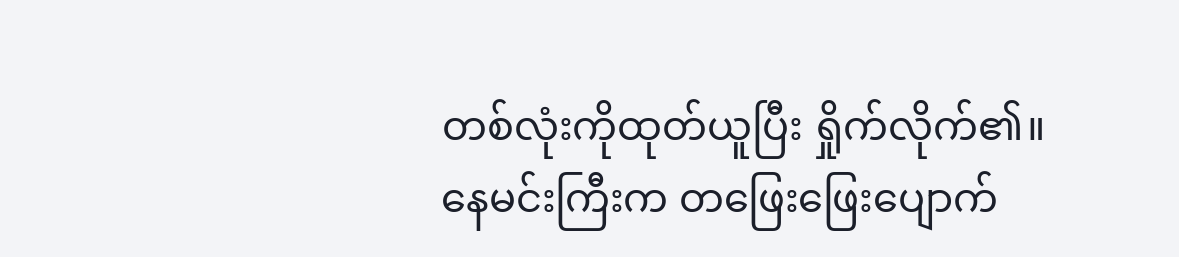တစ်လုံးကိုထုတ်ယူပြီး ရှိုက်လိုက်၏။
နေမင်းကြီးက တဖြေးဖြေးပျောက်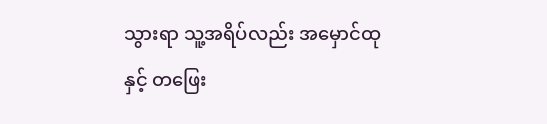သွားရာ သူ့အရိပ်လည်း အမှောင်ထုနှင့် တဖြေး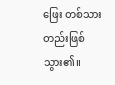ဖြေး တစ်သားတည်းဖြစ်သွား၏။